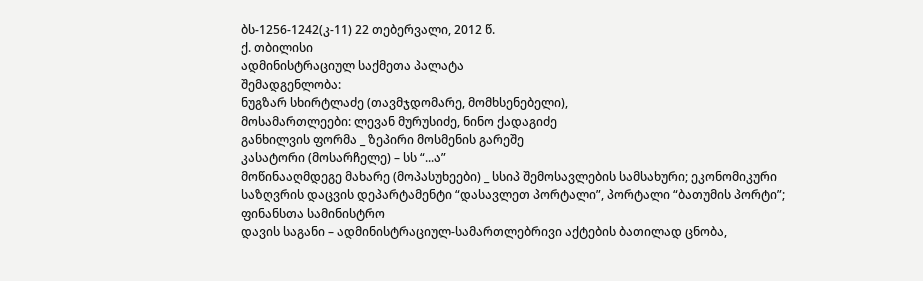ბს-1256-1242(კ-11) 22 თებერვალი, 2012 წ.
ქ. თბილისი
ადმინისტრაციულ საქმეთა პალატა
შემადგენლობა:
ნუგზარ სხირტლაძე (თავმჯდომარე, მომხსენებელი),
მოსამართლეები: ლევან მურუსიძე, ნინო ქადაგიძე
განხილვის ფორმა _ ზეპირი მოსმენის გარეშე
კასატორი (მოსარჩელე) – სს “...ა”
მოწინააღმდეგე მახარე (მოპასუხეები) _ სსიპ შემოსავლების სამსახური; ეკონომიკური საზღვრის დაცვის დეპარტამენტი “დასავლეთ პორტალი”, პორტალი “ბათუმის პორტი”; ფინანსთა სამინისტრო
დავის საგანი – ადმინისტრაციულ-სამართლებრივი აქტების ბათილად ცნობა,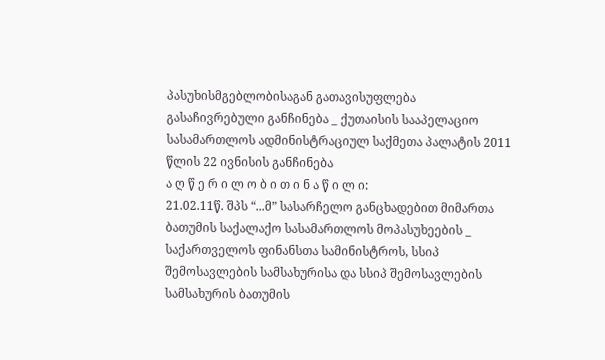პასუხისმგებლობისაგან გათავისუფლება
გასაჩივრებული განჩინება _ ქუთაისის სააპელაციო სასამართლოს ადმინისტრაციულ საქმეთა პალატის 2011 წლის 22 ივნისის განჩინება
ა ღ წ ე რ ი ლ ო ბ ი თ ი ნ ა წ ი ლ ი:
21.02.11წ. შპს “...მ” სასარჩელო განცხადებით მიმართა ბათუმის საქალაქო სასამართლოს მოპასუხეების _ საქართველოს ფინანსთა სამინისტროს, სსიპ შემოსავლების სამსახურისა და სსიპ შემოსავლების სამსახურის ბათუმის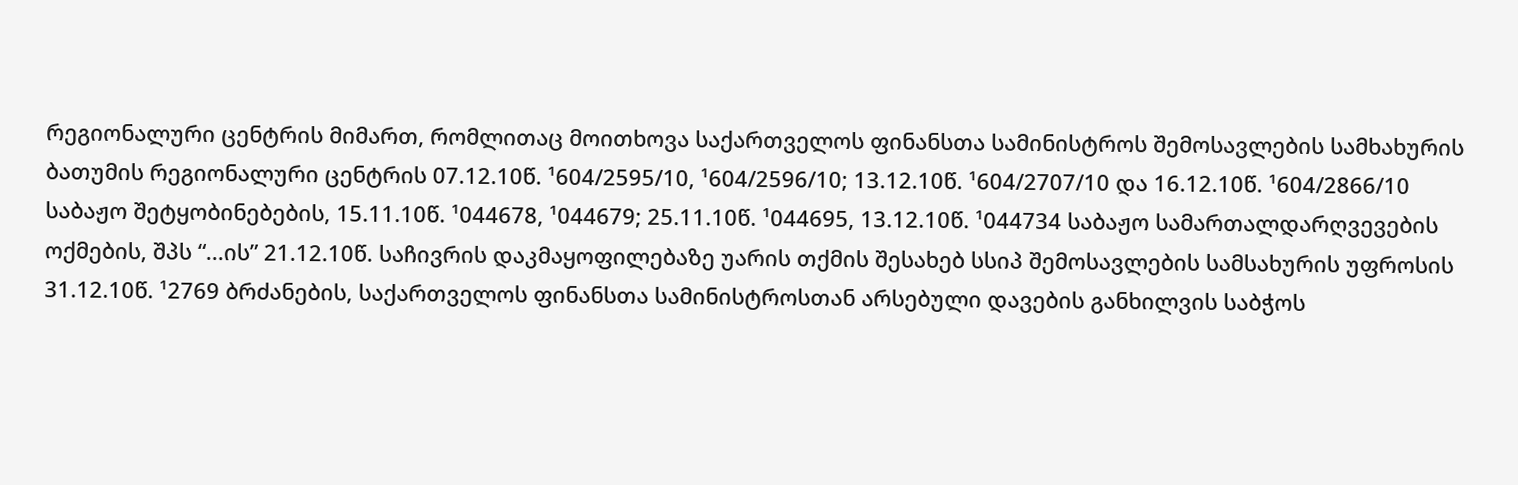რეგიონალური ცენტრის მიმართ, რომლითაც მოითხოვა საქართველოს ფინანსთა სამინისტროს შემოსავლების სამხახურის ბათუმის რეგიონალური ცენტრის 07.12.10წ. ¹604/2595/10, ¹604/2596/10; 13.12.10წ. ¹604/2707/10 და 16.12.10წ. ¹604/2866/10 საბაჟო შეტყობინებების, 15.11.10წ. ¹044678, ¹044679; 25.11.10წ. ¹044695, 13.12.10წ. ¹044734 საბაჟო სამართალდარღვევების ოქმების, შპს “...ის” 21.12.10წ. საჩივრის დაკმაყოფილებაზე უარის თქმის შესახებ სსიპ შემოსავლების სამსახურის უფროსის 31.12.10წ. ¹2769 ბრძანების, საქართველოს ფინანსთა სამინისტროსთან არსებული დავების განხილვის საბჭოს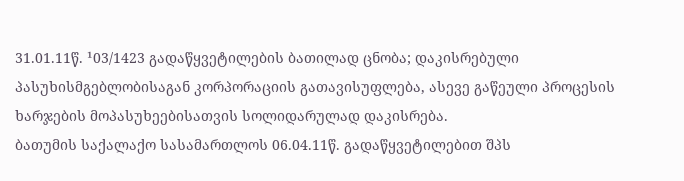31.01.11წ. ¹03/1423 გადაწყვეტილების ბათილად ცნობა; დაკისრებული პასუხისმგებლობისაგან კორპორაციის გათავისუფლება, ასევე გაწეული პროცესის ხარჯების მოპასუხეებისათვის სოლიდარულად დაკისრება.
ბათუმის საქალაქო სასამართლოს 06.04.11წ. გადაწყვეტილებით შპს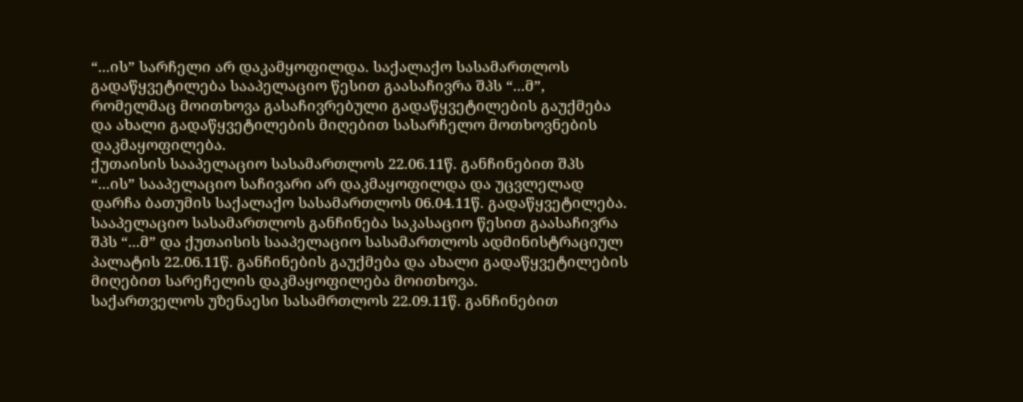“...ის” სარჩელი არ დაკამყოფილდა. საქალაქო სასამართლოს გადაწყვეტილება სააპელაციო წესით გაასაჩივრა შპს “...მ”, რომელმაც მოითხოვა გასაჩივრებული გადაწყვეტილების გაუქმება და ახალი გადაწყვეტილების მიღებით სასარჩელო მოთხოვნების დაკმაყოფილება.
ქუთაისის სააპელაციო სასამართლოს 22.06.11წ. განჩინებით შპს “...ის” სააპელაციო საჩივარი არ დაკმაყოფილდა და უცვლელად დარჩა ბათუმის საქალაქო სასამართლოს 06.04.11წ. გადაწყვეტილება.
სააპელაციო სასამართლოს განჩინება საკასაციო წესით გაასაჩივრა შპს “...მ” და ქუთაისის სააპელაციო სასამართლოს ადმინისტრაციულ პალატის 22.06.11წ. განჩინების გაუქმება და ახალი გადაწყვეტილების მიღებით სარეჩელის დაკმაყოფილება მოითხოვა.
საქართველოს უზენაესი სასამრთლოს 22.09.11წ. განჩინებით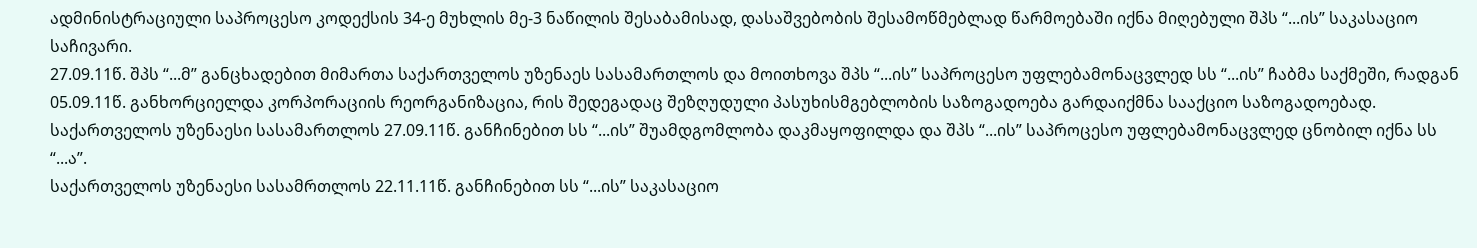ადმინისტრაციული საპროცესო კოდექსის 34-ე მუხლის მე-3 ნაწილის შესაბამისად, დასაშვებობის შესამოწმებლად წარმოებაში იქნა მიღებული შპს “...ის” საკასაციო საჩივარი.
27.09.11წ. შპს “...მ” განცხადებით მიმართა საქართველოს უზენაეს სასამართლოს და მოითხოვა შპს “...ის” საპროცესო უფლებამონაცვლედ სს “...ის” ჩაბმა საქმეში, რადგან 05.09.11წ. განხორციელდა კორპორაციის რეორგანიზაცია, რის შედეგადაც შეზღუდული პასუხისმგებლობის საზოგადოება გარდაიქმნა სააქციო საზოგადოებად.
საქართველოს უზენაესი სასამართლოს 27.09.11წ. განჩინებით სს “...ის” შუამდგომლობა დაკმაყოფილდა და შპს “...ის” საპროცესო უფლებამონაცვლედ ცნობილ იქნა სს “...ა”.
საქართველოს უზენაესი სასამრთლოს 22.11.11წ. განჩინებით სს “...ის” საკასაციო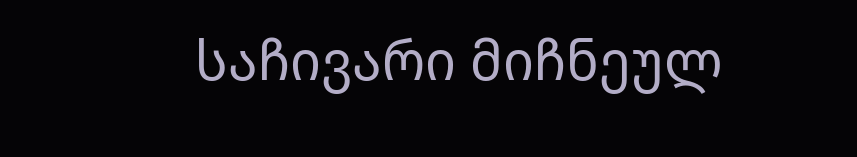საჩივარი მიჩნეულ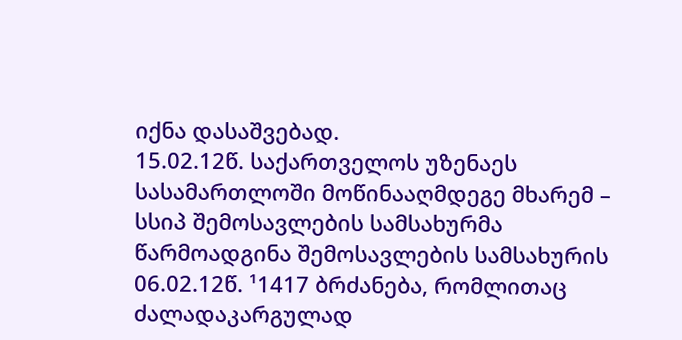იქნა დასაშვებად.
15.02.12წ. საქართველოს უზენაეს სასამართლოში მოწინააღმდეგე მხარემ – სსიპ შემოსავლების სამსახურმა წარმოადგინა შემოსავლების სამსახურის 06.02.12წ. ¹1417 ბრძანება, რომლითაც ძალადაკარგულად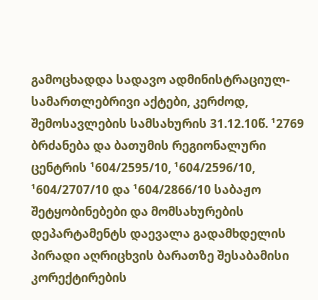გამოცხადდა სადავო ადმინისტრაციულ-სამართლებრივი აქტები, კერძოდ, შემოსავლების სამსახურის 31.12.10წ. ¹2769 ბრძანება და ბათუმის რეგიონალური ცენტრის ¹604/2595/10, ¹604/2596/10, ¹604/2707/10 და ¹604/2866/10 საბაჟო შეტყობინებები და მომსახურების დეპარტამენტს დაევალა გადამხდელის პირადი აღრიცხვის ბარათზე შესაბამისი კორექტირების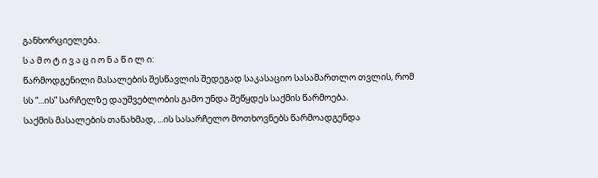განხორციელება.
ს ა მ ო ტ ი ვ ა ც ი ო ნ ა წ ი ლ ი:
წარმოდგენილი მასალების შესწავლის შედეგად საკასაციო სასამართლო თვლის, რომ სს “...ის” სარჩელზე დაუშვებლობის გამო უნდა შეწყდეს საქმის წარმოება.
საქმის მასალების თანახმად, ...ის სასარჩელო მოთხოვნებს წარმოადგენდა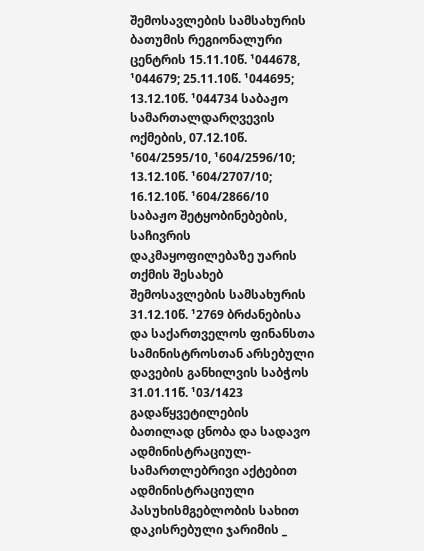შემოსავლების სამსახურის ბათუმის რეგიონალური ცენტრის 15.11.10წ. ¹044678, ¹044679; 25.11.10წ. ¹044695; 13.12.10წ. ¹044734 საბაჟო სამართალდარღვევის ოქმების, 07.12.10წ. ¹604/2595/10, ¹604/2596/10; 13.12.10წ. ¹604/2707/10; 16.12.10წ. ¹604/2866/10 საბაჟო შეტყობინებების, საჩივრის დაკმაყოფილებაზე უარის თქმის შესახებ შემოსავლების სამსახურის 31.12.10წ. ¹2769 ბრძანებისა და საქართველოს ფინანსთა სამინისტროსთან არსებული დავების განხილვის საბჭოს 31.01.11წ. ¹03/1423 გადაწყვეტილების ბათილად ცნობა და სადავო ადმინისტრაციულ-სამართლებრივი აქტებით ადმინისტრაციული პასუხისმგებლობის სახით დაკისრებული ჯარიმის _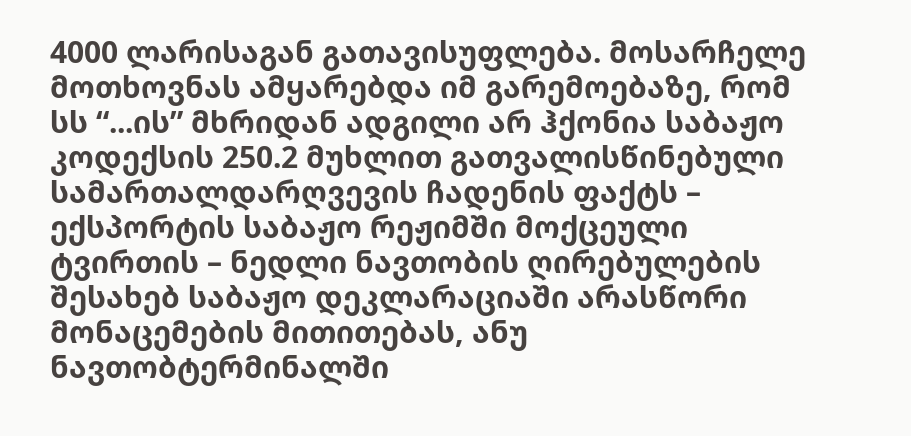4000 ლარისაგან გათავისუფლება. მოსარჩელე მოთხოვნას ამყარებდა იმ გარემოებაზე, რომ სს “...ის” მხრიდან ადგილი არ ჰქონია საბაჟო კოდექსის 250.2 მუხლით გათვალისწინებული სამართალდარღვევის ჩადენის ფაქტს – ექსპორტის საბაჟო რეჟიმში მოქცეული ტვირთის – ნედლი ნავთობის ღირებულების შესახებ საბაჟო დეკლარაციაში არასწორი მონაცემების მითითებას, ანუ ნავთობტერმინალში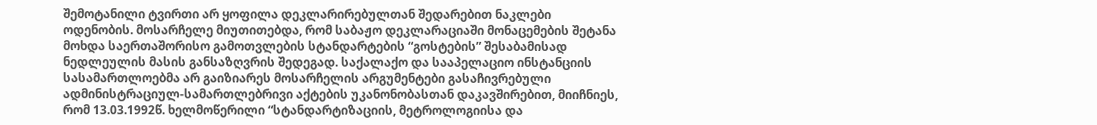შემოტანილი ტვირთი არ ყოფილა დეკლარირებულთან შედარებით ნაკლები ოდენობის. მოსარჩელე მიუთითებდა, რომ საბაჟო დეკლარაციაში მონაცემების შეტანა მოხდა საერთაშორისო გამოთვლების სტანდარტების “გოსტების” შესაბამისად ნედლეულის მასის განსაზღვრის შედეგად. საქალაქო და სააპელაციო ინსტანციის სასამართლოებმა არ გაიზიარეს მოსარჩელის არგუმენტები გასაჩივრებული ადმინისტრაციულ-სამართლებრივი აქტების უკანონობასთან დაკავშირებით, მიიჩნიეს, რომ 13.03.1992წ. ხელმოწერილი “სტანდარტიზაციის, მეტროლოგიისა და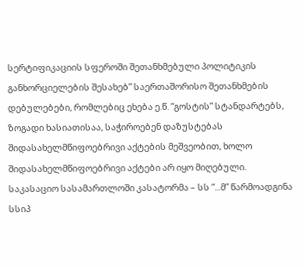სერტიფიკაციის სფეროში შეთანხმებული პოლიტიკის განხორციელების შესახებ” საერთაშორისო შეთანხმების დებულებები, რომლებიც ეხება ე.წ. “გოსტის” სტანდარტებს, ზოგადი ხასიათისაა, საჭიროებენ დაზუსტებას შიდასახელმწიფოებრივი აქტების მეშვეობით, ხოლო შიდასახელმწიფოებრივი აქტები არ იყო მიღებული.
საკასაციო სასამართლოში კასატორმა – სს “...მ” წარმოადგინა სსიპ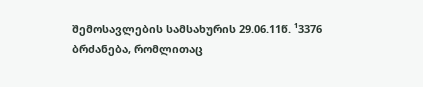შემოსავლების სამსახურის 29.06.11წ. ¹3376 ბრძანება, რომლითაც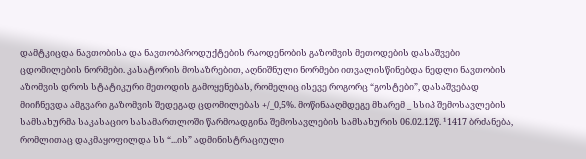დამტკიცდა ნავთობისა და ნავთობპროდუქტების რაოდენობის გაზომვის მეთოდების დასაშვები ცდომილების ნორმები. კასატორის მოსაზრებით, აღნიშნული ნორმები ითვალისწინებდა ნედლი ნავთობის აზომვის დროს სტატიკური მეთოდის გამოყენებას, რომელიც ისევე როგორც “გოსტები”, დასაშვებად მიიჩნევდა ამგვარი გაზომვის შედეგად ცდომილებას +/_0,5%. მოწინააღმდეგე მხარემ _ სსიპ შემოსავლების სამსახურმა საკასაციო სასამართლოში წარმოადგინა შემოსავლების სამსახურის 06.02.12წ. ¹1417 ბრძანება, რომლითაც დაკმაყოფილდა სს “...ის” ადმინისტრაციული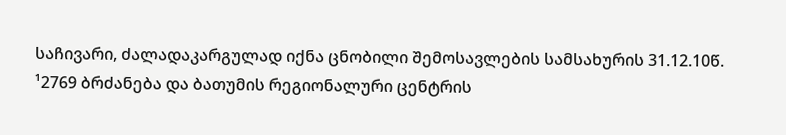საჩივარი, ძალადაკარგულად იქნა ცნობილი შემოსავლების სამსახურის 31.12.10წ. ¹2769 ბრძანება და ბათუმის რეგიონალური ცენტრის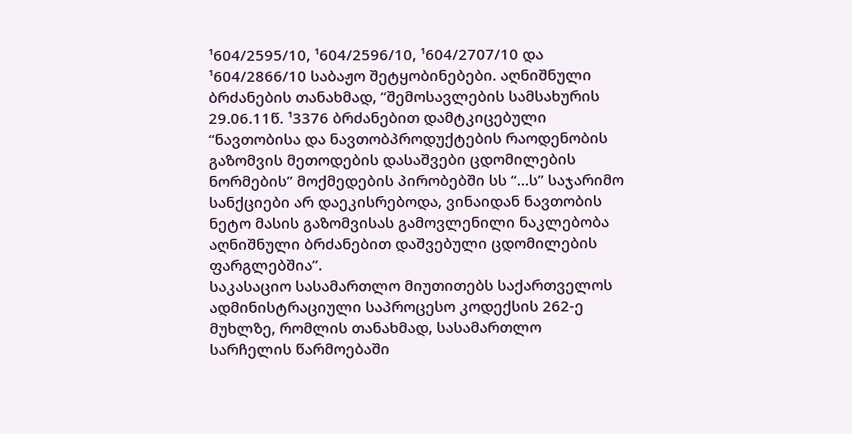¹604/2595/10, ¹604/2596/10, ¹604/2707/10 და ¹604/2866/10 საბაჟო შეტყობინებები. აღნიშნული ბრძანების თანახმად, “შემოსავლების სამსახურის 29.06.11წ. ¹3376 ბრძანებით დამტკიცებული “ნავთობისა და ნავთობპროდუქტების რაოდენობის გაზომვის მეთოდების დასაშვები ცდომილების ნორმების” მოქმედების პირობებში სს “...ს” საჯარიმო სანქციები არ დაეკისრებოდა, ვინაიდან ნავთობის ნეტო მასის გაზომვისას გამოვლენილი ნაკლებობა აღნიშნული ბრძანებით დაშვებული ცდომილების ფარგლებშია”.
საკასაციო სასამართლო მიუთითებს საქართველოს ადმინისტრაციული საპროცესო კოდექსის 262-ე მუხლზე, რომლის თანახმად, სასამართლო სარჩელის წარმოებაში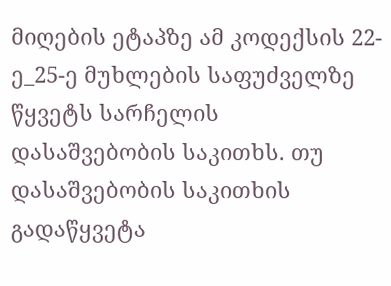მიღების ეტაპზე ამ კოდექსის 22-ე_25-ე მუხლების საფუძველზე წყვეტს სარჩელის დასაშვებობის საკითხს. თუ დასაშვებობის საკითხის გადაწყვეტა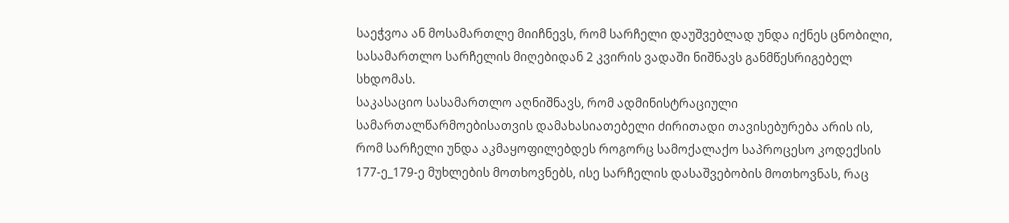საეჭვოა ან მოსამართლე მიიჩნევს, რომ სარჩელი დაუშვებლად უნდა იქნეს ცნობილი, სასამართლო სარჩელის მიღებიდან 2 კვირის ვადაში ნიშნავს განმწესრიგებელ სხდომას.
საკასაციო სასამართლო აღნიშნავს, რომ ადმინისტრაციული სამართალწარმოებისათვის დამახასიათებელი ძირითადი თავისებურება არის ის, რომ სარჩელი უნდა აკმაყოფილებდეს როგორც სამოქალაქო საპროცესო კოდექსის 177-ე_179-ე მუხლების მოთხოვნებს, ისე სარჩელის დასაშვებობის მოთხოვნას, რაც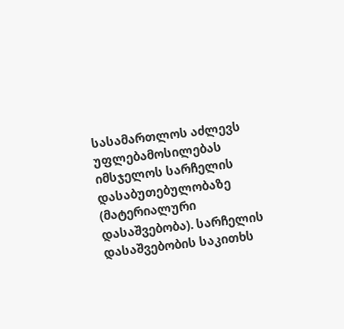სასამართლოს აძლევს უფლებამოსილებას იმსჯელოს სარჩელის დასაბუთებულობაზე (მატერიალური დასაშვებობა). სარჩელის დასაშვებობის საკითხს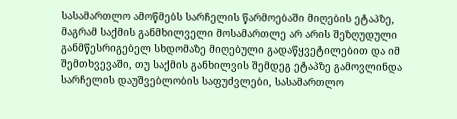სასამართლო ამოწმებს სარჩელის წარმოებაში მიღების ეტაპზე, მაგრამ საქმის განმხილველი მოსამართლე არ არის შეზღუდული განმწესრიგებელ სხდომაზე მიღებული გადაწყვეტილებით და იმ შემთხვევაში, თუ საქმის განხილვის შემდეგ ეტაპზე გამოვლინდა სარჩელის დაუშვებლობის საფუძვლები, სასამართლო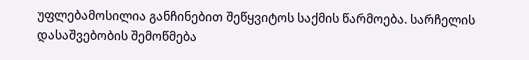უფლებამოსილია განჩინებით შეწყვიტოს საქმის წარმოება. სარჩელის დასაშვებობის შემოწმება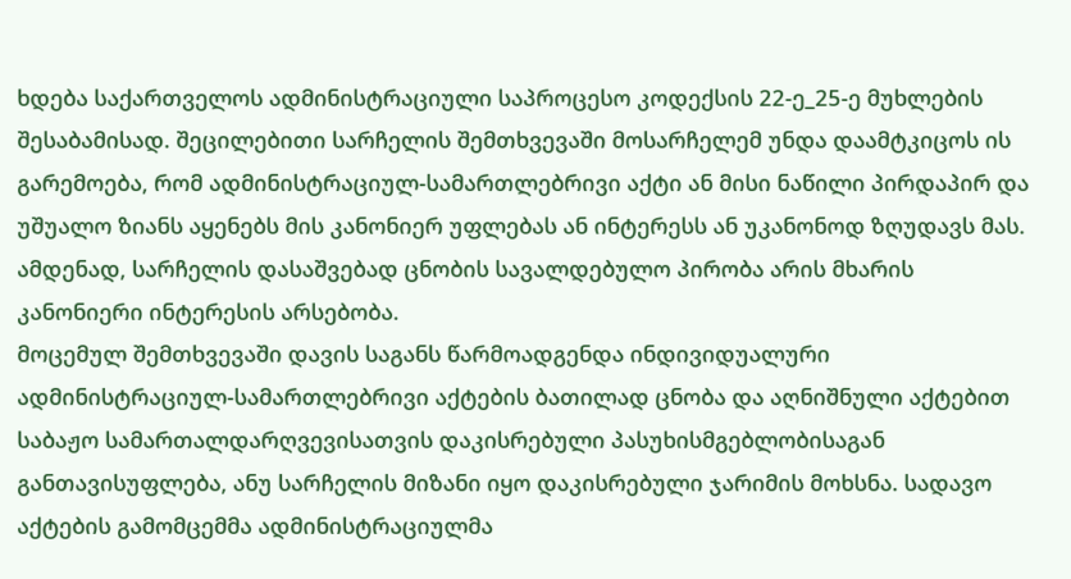ხდება საქართველოს ადმინისტრაციული საპროცესო კოდექსის 22-ე_25-ე მუხლების შესაბამისად. შეცილებითი სარჩელის შემთხვევაში მოსარჩელემ უნდა დაამტკიცოს ის გარემოება, რომ ადმინისტრაციულ-სამართლებრივი აქტი ან მისი ნაწილი პირდაპირ და უშუალო ზიანს აყენებს მის კანონიერ უფლებას ან ინტერესს ან უკანონოდ ზღუდავს მას. ამდენად, სარჩელის დასაშვებად ცნობის სავალდებულო პირობა არის მხარის კანონიერი ინტერესის არსებობა.
მოცემულ შემთხვევაში დავის საგანს წარმოადგენდა ინდივიდუალური ადმინისტრაციულ-სამართლებრივი აქტების ბათილად ცნობა და აღნიშნული აქტებით საბაჟო სამართალდარღვევისათვის დაკისრებული პასუხისმგებლობისაგან განთავისუფლება, ანუ სარჩელის მიზანი იყო დაკისრებული ჯარიმის მოხსნა. სადავო აქტების გამომცემმა ადმინისტრაციულმა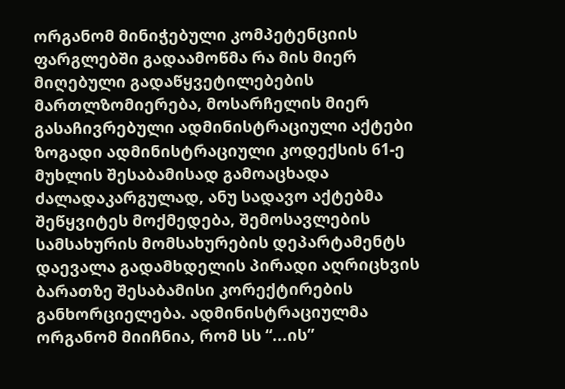ორგანომ მინიჭებული კომპეტენციის ფარგლებში გადაამოწმა რა მის მიერ მიღებული გადაწყვეტილებების მართლზომიერება, მოსარჩელის მიერ გასაჩივრებული ადმინისტრაციული აქტები ზოგადი ადმინისტრაციული კოდექსის 61-ე მუხლის შესაბამისად გამოაცხადა ძალადაკარგულად, ანუ სადავო აქტებმა შეწყვიტეს მოქმედება, შემოსავლების სამსახურის მომსახურების დეპარტამენტს დაევალა გადამხდელის პირადი აღრიცხვის ბარათზე შესაბამისი კორექტირების განხორციელება. ადმინისტრაციულმა ორგანომ მიიჩნია, რომ სს “...ის”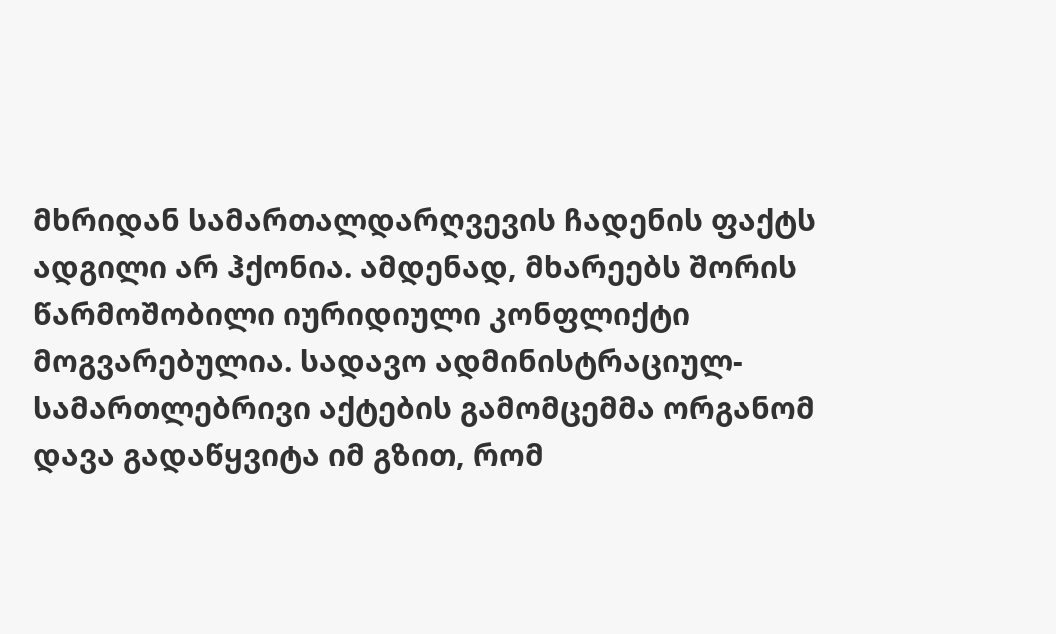მხრიდან სამართალდარღვევის ჩადენის ფაქტს ადგილი არ ჰქონია. ამდენად, მხარეებს შორის წარმოშობილი იურიდიული კონფლიქტი მოგვარებულია. სადავო ადმინისტრაციულ-სამართლებრივი აქტების გამომცემმა ორგანომ დავა გადაწყვიტა იმ გზით, რომ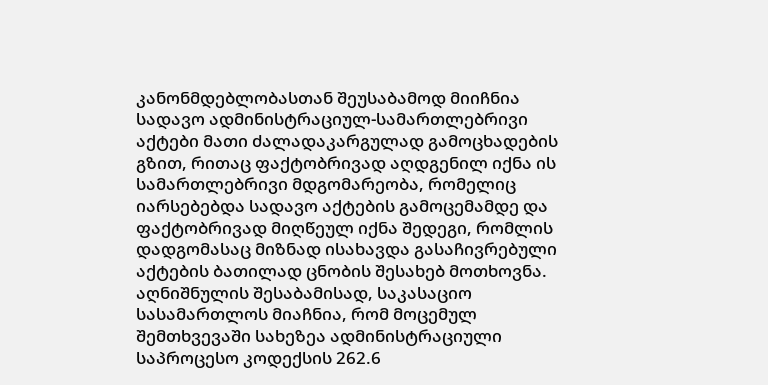კანონმდებლობასთან შეუსაბამოდ მიიჩნია სადავო ადმინისტრაციულ-სამართლებრივი აქტები მათი ძალადაკარგულად გამოცხადების გზით, რითაც ფაქტობრივად აღდგენილ იქნა ის სამართლებრივი მდგომარეობა, რომელიც იარსებებდა სადავო აქტების გამოცემამდე და ფაქტობრივად მიღწეულ იქნა შედეგი, რომლის დადგომასაც მიზნად ისახავდა გასაჩივრებული აქტების ბათილად ცნობის შესახებ მოთხოვნა.
აღნიშნულის შესაბამისად, საკასაციო სასამართლოს მიაჩნია, რომ მოცემულ შემთხვევაში სახეზეა ადმინისტრაციული საპროცესო კოდექსის 262.6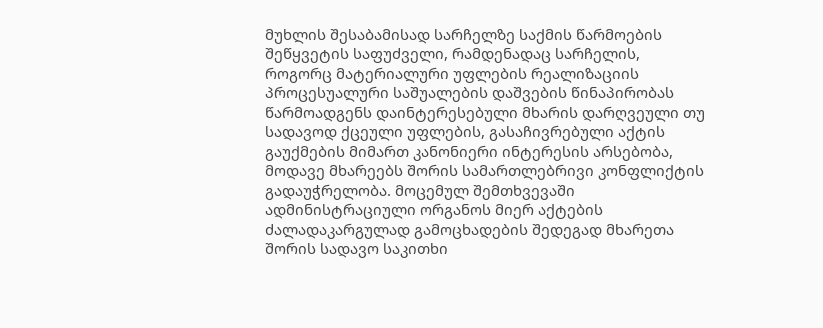მუხლის შესაბამისად სარჩელზე საქმის წარმოების შეწყვეტის საფუძველი, რამდენადაც სარჩელის, როგორც მატერიალური უფლების რეალიზაციის პროცესუალური საშუალების დაშვების წინაპირობას წარმოადგენს დაინტერესებული მხარის დარღვეული თუ სადავოდ ქცეული უფლების, გასაჩივრებული აქტის გაუქმების მიმართ კანონიერი ინტერესის არსებობა, მოდავე მხარეებს შორის სამართლებრივი კონფლიქტის გადაუჭრელობა. მოცემულ შემთხვევაში ადმინისტრაციული ორგანოს მიერ აქტების ძალადაკარგულად გამოცხადების შედეგად მხარეთა შორის სადავო საკითხი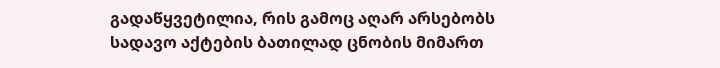გადაწყვეტილია, რის გამოც აღარ არსებობს სადავო აქტების ბათილად ცნობის მიმართ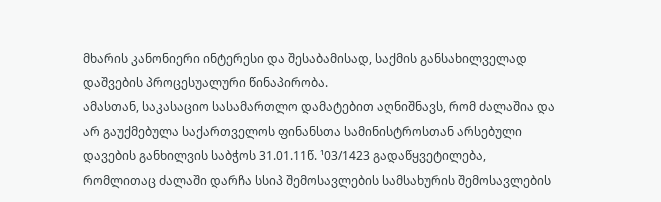მხარის კანონიერი ინტერესი და შესაბამისად, საქმის განსახილველად დაშვების პროცესუალური წინაპირობა.
ამასთან, საკასაციო სასამართლო დამატებით აღნიშნავს, რომ ძალაშია და არ გაუქმებულა საქართველოს ფინანსთა სამინისტროსთან არსებული დავების განხილვის საბჭოს 31.01.11წ. ¹03/1423 გადაწყვეტილება, რომლითაც ძალაში დარჩა სსიპ შემოსავლების სამსახურის შემოსავლების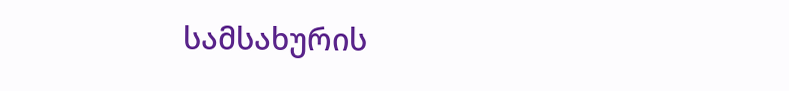სამსახურის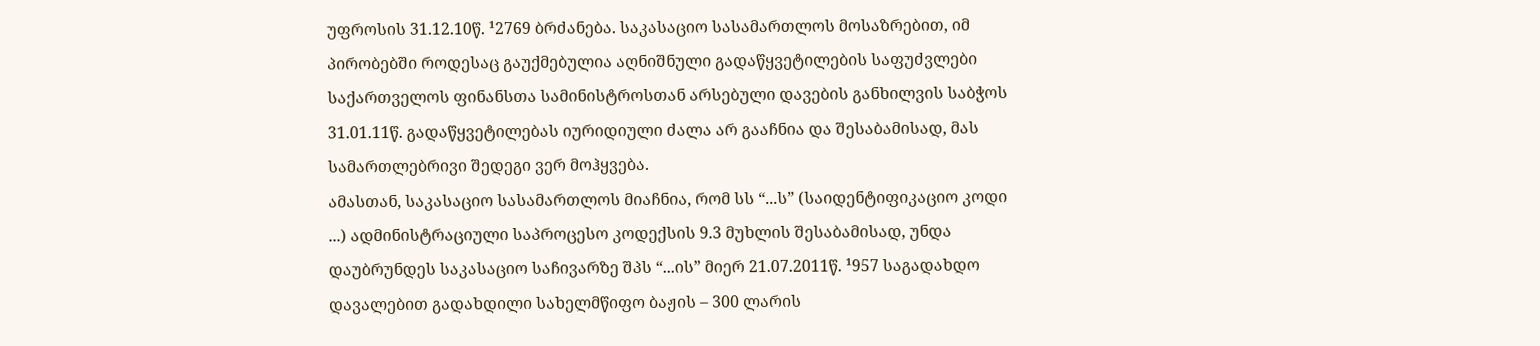უფროსის 31.12.10წ. ¹2769 ბრძანება. საკასაციო სასამართლოს მოსაზრებით, იმ პირობებში როდესაც გაუქმებულია აღნიშნული გადაწყვეტილების საფუძვლები საქართველოს ფინანსთა სამინისტროსთან არსებული დავების განხილვის საბჭოს 31.01.11წ. გადაწყვეტილებას იურიდიული ძალა არ გააჩნია და შესაბამისად, მას სამართლებრივი შედეგი ვერ მოჰყვება.
ამასთან, საკასაციო სასამართლოს მიაჩნია, რომ სს “...ს” (საიდენტიფიკაციო კოდი ...) ადმინისტრაციული საპროცესო კოდექსის 9.3 მუხლის შესაბამისად, უნდა დაუბრუნდეს საკასაციო საჩივარზე შპს “...ის” მიერ 21.07.2011წ. ¹957 საგადახდო დავალებით გადახდილი სახელმწიფო ბაჟის – 300 ლარის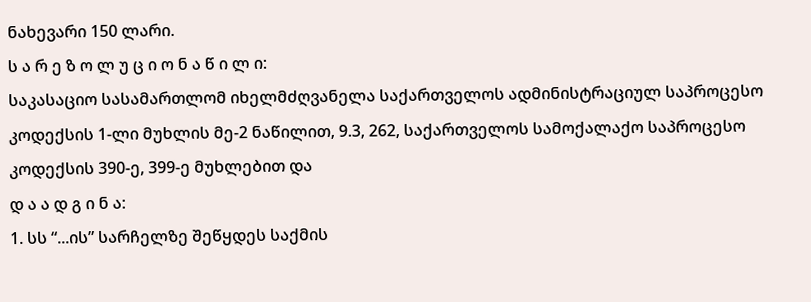ნახევარი 150 ლარი.
ს ა რ ე ზ ო ლ უ ც ი ო ნ ა წ ი ლ ი:
საკასაციო სასამართლომ იხელმძღვანელა საქართველოს ადმინისტრაციულ საპროცესო კოდექსის 1-ლი მუხლის მე-2 ნაწილით, 9.3, 262, საქართველოს სამოქალაქო საპროცესო კოდექსის 390-ე, 399-ე მუხლებით და
დ ა ა დ გ ი ნ ა:
1. სს “...ის” სარჩელზე შეწყდეს საქმის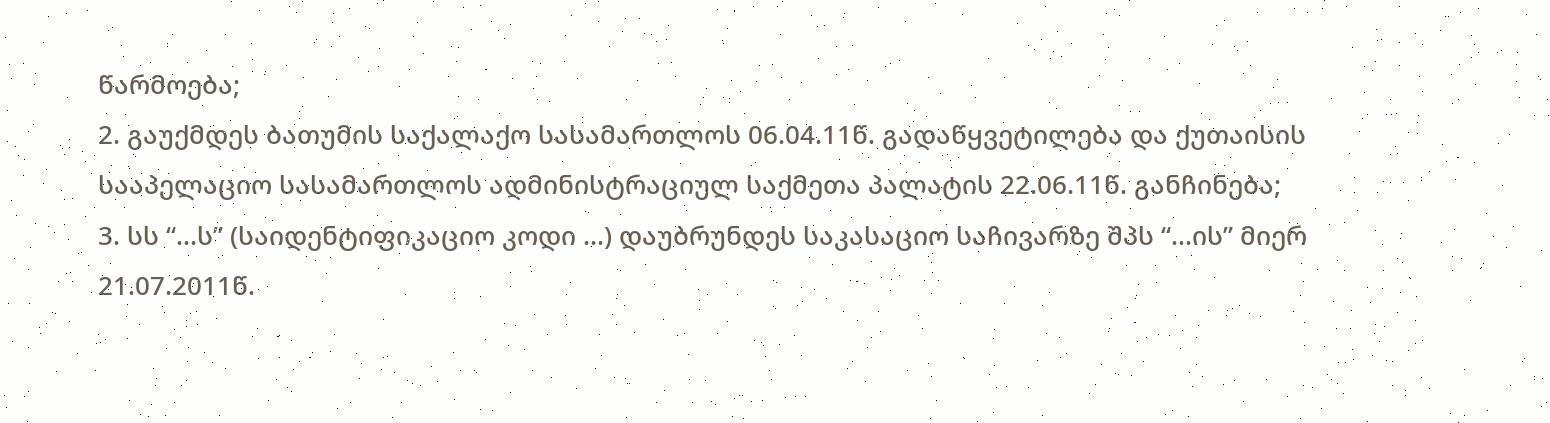წარმოება;
2. გაუქმდეს ბათუმის საქალაქო სასამართლოს 06.04.11წ. გადაწყვეტილება და ქუთაისის სააპელაციო სასამართლოს ადმინისტრაციულ საქმეთა პალატის 22.06.11წ. განჩინება;
3. სს “...ს” (საიდენტიფიკაციო კოდი ...) დაუბრუნდეს საკასაციო საჩივარზე შპს “...ის” მიერ 21.07.2011წ.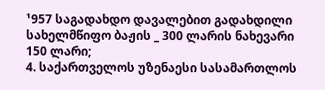¹957 საგადახდო დავალებით გადახდილი სახელმწიფო ბაჟის _ 300 ლარის ნახევარი 150 ლარი;
4. საქართველოს უზენაესი სასამართლოს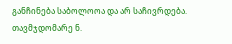განჩინება საბოლოოა და არ საჩივრდება.
თავმჯდომარე ნ.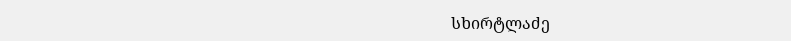სხირტლაძე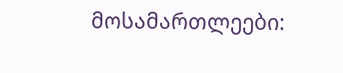მოსამართლეები: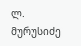ლ. მურუსიძე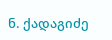ნ. ქადაგიძე